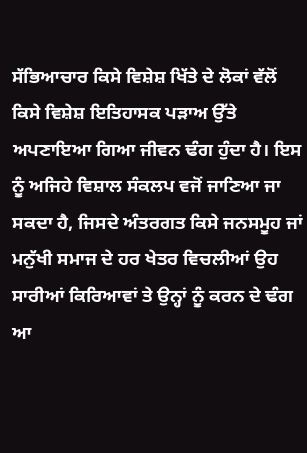ਸੱਭਿਆਚਾਰ ਕਿਸੇ ਵਿਸ਼ੇਸ਼ ਖਿੱਤੇ ਦੇ ਲੋਕਾਂ ਵੱਲੋਂ ਕਿਸੇ ਵਿਸ਼ੇਸ਼ ਇਤਿਹਾਸਕ ਪੜਾਅ ਉੱਤੇ ਅਪਣਾਇਆ ਗਿਆ ਜੀਵਨ ਢੰਗ ਹੁੰਦਾ ਹੈ। ਇਸ ਨੂੰ ਅਜਿਹੇ ਵਿਸ਼ਾਲ ਸੰਕਲਪ ਵਜੋਂ ਜਾਣਿਆ ਜਾ ਸਕਦਾ ਹੈ, ਜਿਸਦੇ ਅੰਤਰਗਤ ਕਿਸੇ ਜਨਸਮੂਹ ਜਾਂ ਮਨੁੱਖੀ ਸਮਾਜ ਦੇ ਹਰ ਖੇਤਰ ਵਿਚਲੀਆਂ ਉਹ ਸਾਰੀਆਂ ਕਿਰਿਆਵਾਂ ਤੇ ਉਨ੍ਹਾਂ ਨੂੰ ਕਰਨ ਦੇ ਢੰਗ ਆ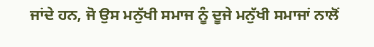ਜਾਂਦੇ ਹਨ, ਜੋ ਉਸ ਮਨੁੱਖੀ ਸਮਾਜ ਨੂੰ ਦੂਜੇ ਮਨੁੱਖੀ ਸਮਾਜਾਂ ਨਾਲੋਂ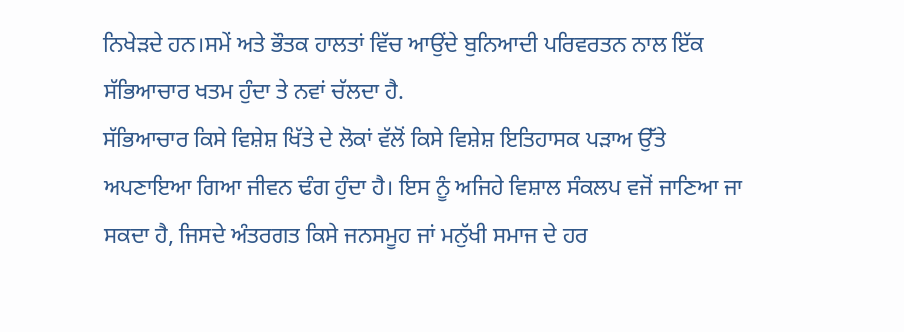ਨਿਖੇੜਦੇ ਹਨ।ਸਮੇਂ ਅਤੇ ਭੌਤਕ ਹਾਲਤਾਂ ਵਿੱਚ ਆਉਂਦੇ ਬੁਨਿਆਦੀ ਪਰਿਵਰਤਨ ਨਾਲ ਇੱਕ ਸੱਭਿਆਚਾਰ ਖਤਮ ਹੁੰਦਾ ਤੇ ਨਵਾਂ ਚੱਲਦਾ ਹੈ.
ਸੱਭਿਆਚਾਰ ਕਿਸੇ ਵਿਸ਼ੇਸ਼ ਖਿੱਤੇ ਦੇ ਲੋਕਾਂ ਵੱਲੋਂ ਕਿਸੇ ਵਿਸ਼ੇਸ਼ ਇਤਿਹਾਸਕ ਪੜਾਅ ਉੱਤੇ ਅਪਣਾਇਆ ਗਿਆ ਜੀਵਨ ਢੰਗ ਹੁੰਦਾ ਹੈ। ਇਸ ਨੂੰ ਅਜਿਹੇ ਵਿਸ਼ਾਲ ਸੰਕਲਪ ਵਜੋਂ ਜਾਣਿਆ ਜਾ ਸਕਦਾ ਹੈ, ਜਿਸਦੇ ਅੰਤਰਗਤ ਕਿਸੇ ਜਨਸਮੂਹ ਜਾਂ ਮਨੁੱਖੀ ਸਮਾਜ ਦੇ ਹਰ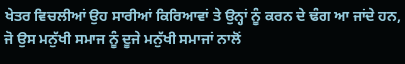ਖੇਤਰ ਵਿਚਲੀਆਂ ਉਹ ਸਾਰੀਆਂ ਕਿਰਿਆਵਾਂ ਤੇ ਉਨ੍ਹਾਂ ਨੂੰ ਕਰਨ ਦੇ ਢੰਗ ਆ ਜਾਂਦੇ ਹਨ, ਜੋ ਉਸ ਮਨੁੱਖੀ ਸਮਾਜ ਨੂੰ ਦੂਜੇ ਮਨੁੱਖੀ ਸਮਾਜਾਂ ਨਾਲੋਂ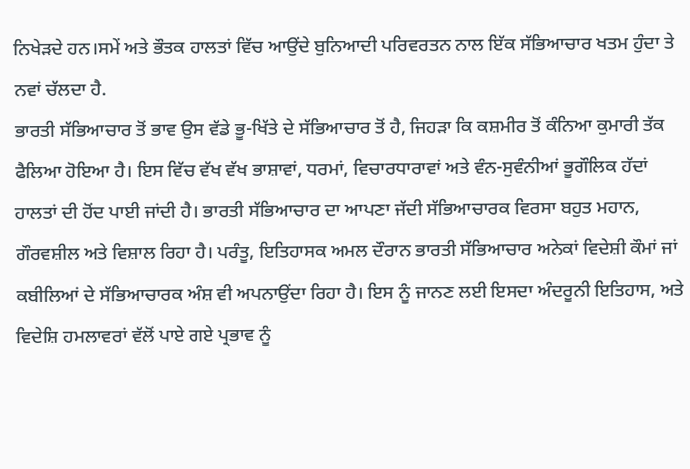ਨਿਖੇੜਦੇ ਹਨ।ਸਮੇਂ ਅਤੇ ਭੌਤਕ ਹਾਲਤਾਂ ਵਿੱਚ ਆਉਂਦੇ ਬੁਨਿਆਦੀ ਪਰਿਵਰਤਨ ਨਾਲ ਇੱਕ ਸੱਭਿਆਚਾਰ ਖਤਮ ਹੁੰਦਾ ਤੇ ਨਵਾਂ ਚੱਲਦਾ ਹੈ.
ਭਾਰਤੀ ਸੱਭਿਆਚਾਰ ਤੋਂ ਭਾਵ ਉਸ ਵੱਡੇ ਭੂ-ਖਿੱਤੇ ਦੇ ਸੱਭਿਆਚਾਰ ਤੋਂ ਹੈ, ਜਿਹੜਾ ਕਿ ਕਸ਼ਮੀਰ ਤੋਂ ਕੰਨਿਆ ਕੁਮਾਰੀ ਤੱਕ ਫੈਲਿਆ ਹੋਇਆ ਹੈ। ਇਸ ਵਿੱਚ ਵੱਖ ਵੱਖ ਭਾਸ਼ਾਵਾਂ, ਧਰਮਾਂ, ਵਿਚਾਰਧਾਰਾਵਾਂ ਅਤੇ ਵੰਨ-ਸੁਵੰਨੀਆਂ ਭੂਗੌਲਿਕ ਹੱਦਾਂ ਹਾਲਤਾਂ ਦੀ ਹੋਂਦ ਪਾਈ ਜਾਂਦੀ ਹੈ। ਭਾਰਤੀ ਸੱਭਿਆਚਾਰ ਦਾ ਆਪਣਾ ਜੱਦੀ ਸੱਭਿਆਚਾਰਕ ਵਿਰਸਾ ਬਹੁਤ ਮਹਾਨ, ਗੌਰਵਸ਼ੀਲ ਅਤੇ ਵਿਸ਼ਾਲ ਰਿਹਾ ਹੈ। ਪਰੰਤੂ, ਇਤਿਹਾਸਕ ਅਮਲ ਦੌਰਾਨ ਭਾਰਤੀ ਸੱਭਿਆਚਾਰ ਅਨੇਕਾਂ ਵਿਦੇਸ਼ੀ ਕੌਮਾਂ ਜਾਂ ਕਬੀਲਿਆਂ ਦੇ ਸੱਭਿਆਚਾਰਕ ਅੰਸ਼ ਵੀ ਅਪਨਾਉਂਦਾ ਰਿਹਾ ਹੈ। ਇਸ ਨੂੰ ਜਾਨਣ ਲਈ ਇਸਦਾ ਅੰਦਰੂਨੀ ਇਤਿਹਾਸ, ਅਤੇ ਵਿਦੇਸ਼ਿ ਹਮਲਾਵਰਾਂ ਵੱਲੋਂ ਪਾਏ ਗਏ ਪ੍ਰਭਾਵ ਨੂੰ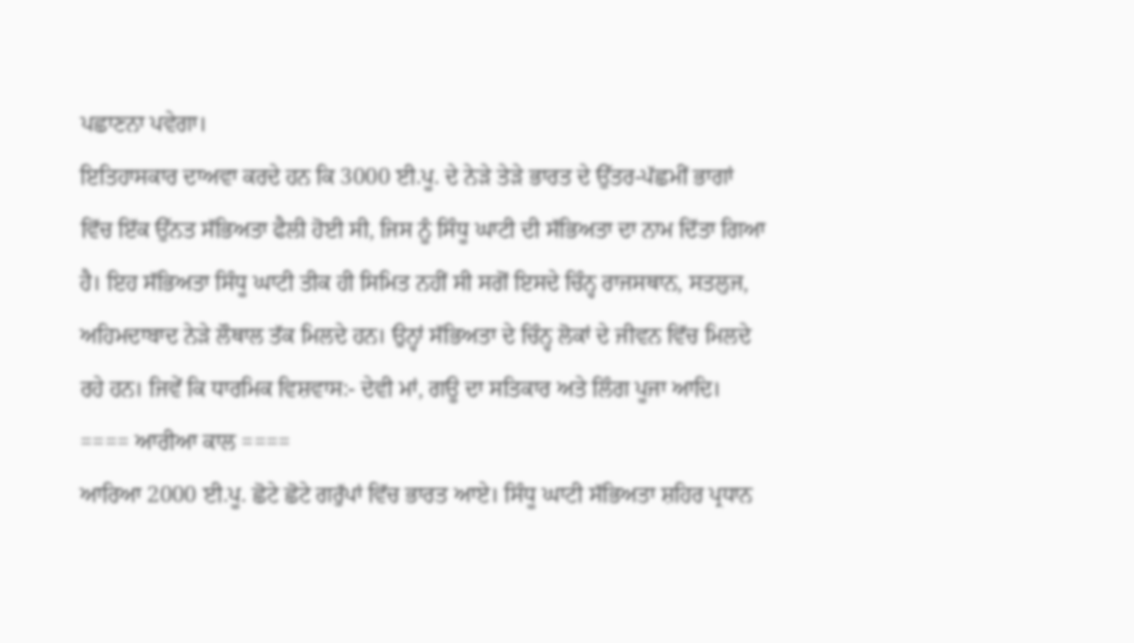ਪਛਾਣਨਾ ਪਵੇਗਾ।
ਇਤਿਹਾਸਕਾਰ ਦਾਅਵਾ ਕਰਦੇ ਹਨ ਕਿ 3000 ਈ.ਪੂ. ਦੇ ਨੇੜੇ ਤੇੜੇ ਭਾਰਤ ਦੇ ਉੱਤਰ-ਪੱਛਮੀਂ ਭਾਗਾਂ ਵਿੱਚ ਇੱਕ ਉੱਨਤ ਸੱਭਿਅਤਾ ਫੈਲੀ ਹੋਈ ਸੀ, ਜਿਸ ਨੂੰ ਸਿੰਧੂ ਘਾਟੀ ਦੀ ਸੱਭਿਅਤਾ ਦਾ ਨਾਮ ਦਿੱਤਾ ਗਿਆ ਹੈ। ਇਹ ਸੱਭਿਅਤਾ ਸਿੰਧੂ ਘਾਟੀ ਤੀਕ ਹੀ ਸਿਮਿਤ ਨਹੀਂ ਸੀ ਸਗੋਂ ਇਸਦੇ ਚਿੰਨ੍ਹ ਰਾਜਸਥਾਨ, ਸਤਲੁਜ, ਅਹਿਮਦਾਬਾਦ ਨੇੜੇ ਲੌਥਾਲ ਤੱਕ ਮਿਲਦੇ ਹਨ। ਉਨ੍ਹਾਂ ਸੱਭਿਅਤਾ ਦੇ ਚਿੰਨ੍ਹ ਲੋਕਾਂ ਦੇ ਜੀਵਨ ਵਿੱਚ ਮਿਲਦੇ ਰਹੇ ਹਨ। ਜਿਵੇਂ ਕਿ ਧਾਰਮਿਕ ਵਿਸ਼ਵਾਸ:- ਦੇਵੀ ਮਾਂ, ਗਊ ਦਾ ਸਤਿਕਾਰ ਅਤੇ ਲਿੰਗ ਪੂਜਾ ਆਦਿ।
==== ਆਰੀਆ ਕਾਲ ====
ਆਰਿਆ 2000 ਈ.ਪੂ. ਛੋਟੇ ਛੋਟੇ ਗਰੁੱਪਾਂ ਵਿੱਚ ਭਾਰਤ ਆਏ। ਸਿੰਧੂ ਘਾਟੀ ਸੱਭਿਅਤਾ ਸ਼ਹਿਰ ਪ੍ਰਧਾਨ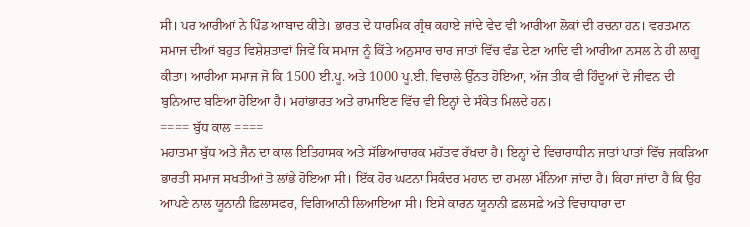ਸੀ। ਪਰ ਆਰੀਆਂ ਨੇ ਪਿੰਡ ਆਬਾਦ ਕੀਤੇ। ਭਾਰਤ ਦੇ ਧਾਰਮਿਕ ਗ੍ਰੰਥ ਕਹਾਏ ਜਾਂਦੇ ਵੇਦ ਵੀ ਆਰੀਆ ਲੋਕਾਂ ਦੀ ਰਚਨਾ ਹਨ। ਵਰਤਮਾਨ ਸਮਾਜ ਦੀਆਂ ਬਹੁਤ ਵਿਸ਼ੇਸ਼ਤਾਵਾਂ ਜਿਵੇਂ ਕਿ ਸਮਾਜ ਨੂੰ ਕਿੱਤੇ ਅਨੁਸਾਰ ਚਾਰ ਜਾਤਾਂ ਵਿੱਚ ਵੰਡ ਦੇਣਾ ਆਦਿ ਵੀ ਆਰੀਆ ਨਸਲ ਨੇ ਹੀ ਲਾਗੂ ਕੀਤਾ। ਆਰੀਆ ਸਮਾਜ ਜੋ ਕਿ 1500 ਈ.ਪੂ. ਅਤੇ 1000 ਪੂ.ਈ. ਵਿਚਾਲੇ ਉੱਨਤ ਹੋਇਆ, ਅੱਜ ਤੀਕ ਵੀ ਹਿੰਦੂਆਂ ਦੇ ਜੀਵਨ ਦੀ ਬੁਨਿਆਦ ਬਣਿਆ ਹੋਇਆ ਹੈ। ਮਹਾਂਭਾਰਤ ਅਤੇ ਰਾਮਾਇਣ ਵਿੱਚ ਵੀ ਇਨ੍ਹਾਂ ਦੇ ਸੰਕੇਤ ਮਿਲਦੇ ਹਨ।
==== ਬੁੱਧ ਕਾਲ ====
ਮਹਾਤਮਾ ਬੁੱਧ ਅਤੇ ਜੈਨ ਦਾ ਕਾਲ ਇਤਿਹਾਸਕ ਅਤੇ ਸੱਭਿਆਚਾਰਕ ਮਹੱਤਵ ਰੱਖਦਾ ਹੈ। ਇਨ੍ਹਾਂ ਦੇ ਵਿਚਾਰਾਧੀਨ ਜਾਤਾਂ ਪਾਤਾਂ ਵਿੱਚ ਜਕੜਿਆ ਭਾਰਤੀ ਸਮਾਜ ਸਖਤੀਆਂ ਤੋ ਲਾਂਭੇ ਹੋਇਆ ਸੀ। ਇੱਕ ਹੋਰ ਘਟਨਾ ਸਿਕੰਦਰ ਮਹਾਨ ਦਾ ਹਮਲਾ ਮੰਨਿਆ ਜਾਂਦਾ ਹੈ। ਕਿਹਾ ਜਾਂਦਾ ਹੈ ਕਿ ਉਹ ਆਪਣੇ ਨਾਲ ਯੂਨਾਨੀ ਫ਼ਿਲਾਸਫਰ, ਵਿਗਿਆਨੀ ਲਿਆਇਆ ਸੀ। ਇਸੇ ਕਾਰਨ ਯੂਨਾਨੀ ਫ਼ਲਸਫ਼ੇ ਅਤੇ ਵਿਚਾਧਾਰਾ ਦਾ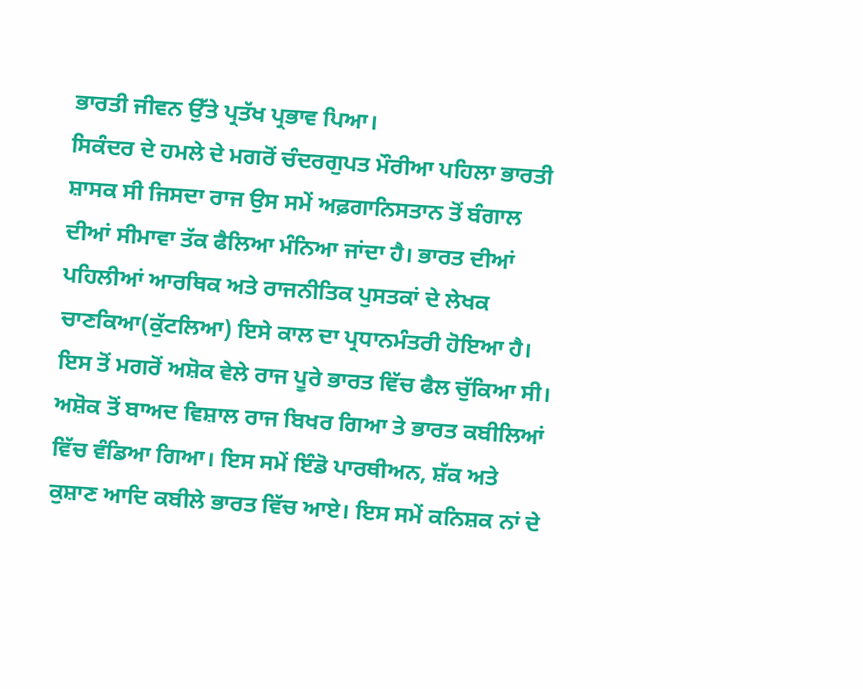ਭਾਰਤੀ ਜੀਵਨ ਉੱਤੇ ਪ੍ਰਤੱਖ ਪ੍ਰਭਾਵ ਪਿਆ।
ਸਿਕੰਦਰ ਦੇ ਹਮਲੇ ਦੇ ਮਗਰੋਂ ਚੰਦਰਗੁਪਤ ਮੌਰੀਆ ਪਹਿਲਾ ਭਾਰਤੀ ਸ਼ਾਸਕ ਸੀ ਜਿਸਦਾ ਰਾਜ ਉਸ ਸਮੇਂ ਅਫ਼ਗਾਨਿਸਤਾਨ ਤੋਂ ਬੰਗਾਲ ਦੀਆਂ ਸੀਮਾਵਾ ਤੱਕ ਫੈਲਿਆ ਮੰਨਿਆ ਜਾਂਦਾ ਹੈ। ਭਾਰਤ ਦੀਆਂ ਪਹਿਲੀਆਂ ਆਰਥਿਕ ਅਤੇ ਰਾਜਨੀਤਿਕ ਪੁਸਤਕਾਂ ਦੇ ਲੇਖਕ ਚਾਣਕਿਆ(ਕੁੱਟਲਿਆ) ਇਸੇ ਕਾਲ ਦਾ ਪ੍ਰਧਾਨਮੰਤਰੀ ਹੋਇਆ ਹੈ। ਇਸ ਤੋਂ ਮਗਰੋਂ ਅਸ਼ੋਕ ਵੇਲੇ ਰਾਜ ਪੂਰੇ ਭਾਰਤ ਵਿੱਚ ਫੈਲ ਚੁੱਕਿਆ ਸੀ। ਅਸ਼ੋਕ ਤੋਂ ਬਾਅਦ ਵਿਸ਼ਾਲ ਰਾਜ ਬਿਖਰ ਗਿਆ ਤੇ ਭਾਰਤ ਕਬੀਲਿਆਂ ਵਿੱਚ ਵੰਡਿਆ ਗਿਆ। ਇਸ ਸਮੇਂ ਇੰਡੋ ਪਾਰਥੀਅਨ, ਸ਼ੱਕ ਅਤੇ ਕੁਸ਼ਾਣ ਆਦਿ ਕਬੀਲੇ ਭਾਰਤ ਵਿੱਚ ਆਏ। ਇਸ ਸਮੇਂ ਕਨਿਸ਼ਕ ਨਾਂ ਦੇ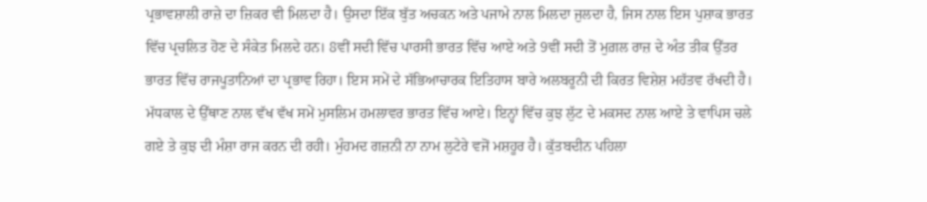ਪ੍ਰਭਾਵਸ਼ਾਲੀ ਰਾਜ਼ੇ ਦਾ ਜ਼ਿਕਰ ਵੀ ਮਿਲਦਾ ਹੈ। ਉਸਦਾ ਇੱਕ ਬੁੱਤ ਅਚਕਨ ਅਤੇ ਪਜਾਮੇ ਨਾਲ ਮਿਲਦਾ ਜੁਲਦਾ ਹੈ, ਜਿਸ ਨਾਲ ਇਸ ਪੁਸ਼ਾਕ ਭਾਰਤ ਵਿੱਚ ਪ੍ਰਚਲਿਤ ਹੋਣ ਦੇ ਸੰਕੇਤ ਮਿਲਦੇ ਹਨ। 8ਵੀਂ ਸਦੀ ਵਿੱਚ ਪਾਰਸੀ ਭਾਰਤ ਵਿੱਚ ਆਏ ਅਤੇ 9ਵੀਂ ਸਦੀ ਤੋਂ ਮੁਗ਼ਲ ਰਾਜ਼ ਦੇ ਅੰਤ ਤੀਕ ਉੱਤਰ ਭਾਰਤ ਵਿੱਚ ਰਾਜਪੂਤਾਨਿਆਂ ਦਾ ਪ੍ਰਭਾਵ ਰਿਹਾ। ਇਸ ਸਮੇਂ ਦੇ ਸੱਭਿਆਚਾਰਕ ਇਤਿਹਾਸ ਬਾਰੇ ਅਲਬਰੂਨੀ ਦੀ ਕਿਰਤ ਵਿਸ਼ੇਸ਼ ਮਹੱਤਵ ਰੱਖਦੀ ਹੈ।
ਮੱਧਕਾਲ ਦੇ ਉੱਥਾਣ ਨਾਲ ਵੱਖ ਵੱਖ ਸਮੇਂ ਮੁਸਲਿਮ ਹਮਲਾਵਰ ਭਾਰਤ ਵਿੱਚ ਆਏ। ਇਨ੍ਹਾਂ ਵਿੱਚ ਕੁਝ ਲੁੱਟ ਦੇ ਮਕਸਦ ਨਾਲ ਆਏ ਤੇ ਵਾਪਿਸ ਚਲੇ ਗਏ ਤੇ ਕੁਝ ਦੀ ਮੰਸ਼ਾ ਰਾਜ ਕਰਨ ਦੀ ਰਹੀ। ਮੁੰਹਮਦ ਗਜ਼ਨੀ ਨਾ ਨਾਮ ਲੁਟੇਰੇ ਵਜੋਂ ਮਸ਼ਹੂਰ ਹੈ। ਕੁੱਤਬਦੀਨ ਪਹਿਲਾ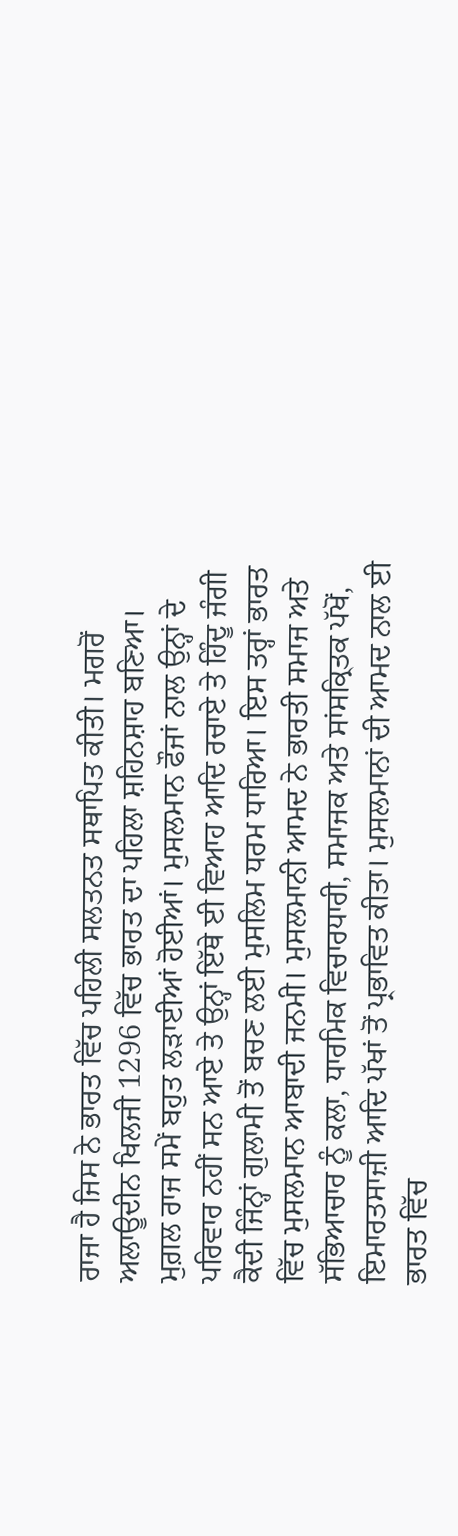ਰਾਜਾ ਹੈ ਜਿਸ ਨੇ ਭਾਰਤ ਵਿੱਚ ਪਹਿਲੀ ਸਲਤਨਤ ਸਥਾਪਿਤ ਕੀਤੀ। ਮਗਰੋਂ ਅਲਾਊਦੀਨ ਖਿਲਜੀ 1296 ਵਿੱਚ ਭਾਰਤ ਦਾ ਪਹਿਲਾ ਸ਼ਹਿਨਸ਼ਾਹ ਬਣਿਆ। ਮੁਗ਼ਲ ਰਾਜ ਸਮੇਂ ਬਹੁਤ ਲੜਾਈਆਂ ਹੋਈਆਂ। ਮੁਸਲਮਾਨ ਫੌਜਾਂ ਨਾਲ ਉਨ੍ਹਾਂ ਦੇ ਪਰਿਵਾਰ ਨਹੀਂ ਸਨ ਆਏ ਤੇ ਉਨ੍ਹਾਂ ਇੱਥੇ ਈ ਵਿਆਹ ਆਦਿ ਰਚਾਏ ਤੇ ਹਿੰਦੂ ਜੰਗੀ ਕੈਦੀ ਜਿੰਨ੍ਹਾਂ ਗੁਲਾਮੀ ਤੋਂ ਬਚਣ ਲਈ ਮੁਸਲਿਮ ਧਰਮ ਧਾਰਿਆ। ਇਸ ਤਰ੍ਹਾਂ ਭਾਰਤ ਵਿੱਚ ਮੁਸਲਮਾਨ ਆਬਾਦੀ ਜਨਮੀ। ਮੁਸਲਮਾਨੀ ਆਮਦ ਨੇ ਭਾਰਤੀ ਸਮਾਜ ਅਤੇ ਸੱਭਿਆਚਾਰ ਨੂੰ ਕਲਾ, ਧਾਰਮਿਕ ਵਿਚਾਰਧਾਰੀ, ਸਮਾਜਕ ਅਤੇ ਸਾਂਸਕ੍ਰਿਤਕ ਪੱਖੋਂ, ਇਮਾਰਤਸਾਜ਼ੀ ਆਦਿ ਪੱਖਾਂ ਤੋਂ ਪ੍ਰਭਾਵਿਤ ਕੀਤਾ। ਮੁਸਲਮਾਨਾਂ ਦੀ ਆਮਦ ਨਾਲ ਈ ਭਾਰਤ ਵਿੱਚ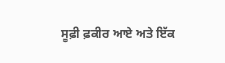ਸੂਫ਼ੀ ਫ਼ਕੀਰ ਆਏ ਅਤੇ ਇੱਕ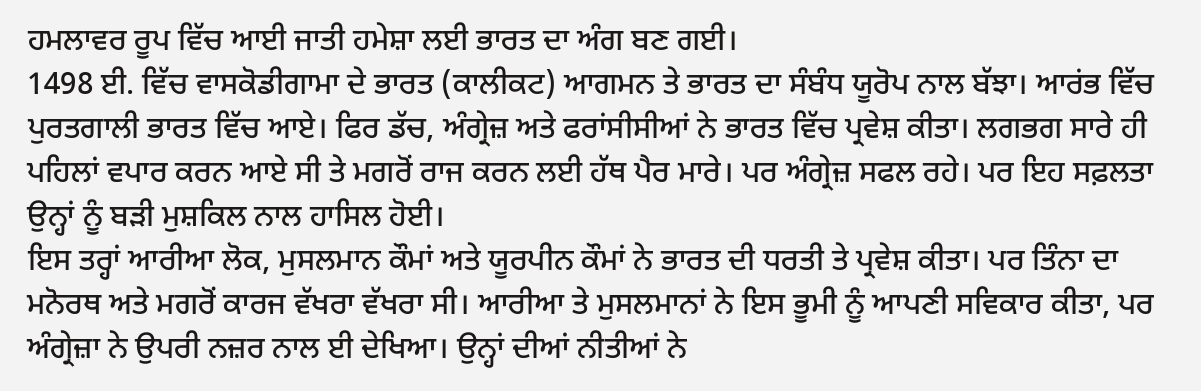ਹਮਲਾਵਰ ਰੂਪ ਵਿੱਚ ਆਈ ਜਾਤੀ ਹਮੇਸ਼ਾ ਲਈ ਭਾਰਤ ਦਾ ਅੰਗ ਬਣ ਗਈ।
1498 ਈ. ਵਿੱਚ ਵਾਸਕੋਡੀਗਾਮਾ ਦੇ ਭਾਰਤ (ਕਾਲੀਕਟ) ਆਗਮਨ ਤੇ ਭਾਰਤ ਦਾ ਸੰਬੰਧ ਯੂਰੋਪ ਨਾਲ ਬੱਝਾ। ਆਰਂਭ ਵਿੱਚ ਪੁਰਤਗਾਲੀ ਭਾਰਤ ਵਿੱਚ ਆਏ। ਫਿਰ ਡੱਚ, ਅੰਗ੍ਰੇਜ਼ ਅਤੇ ਫਰਾਂਸੀਸੀਆਂ ਨੇ ਭਾਰਤ ਵਿੱਚ ਪ੍ਰਵੇਸ਼ ਕੀਤਾ। ਲਗਭਗ ਸਾਰੇ ਹੀ ਪਹਿਲਾਂ ਵਪਾਰ ਕਰਨ ਆਏ ਸੀ ਤੇ ਮਗਰੋਂ ਰਾਜ ਕਰਨ ਲਈ ਹੱਥ ਪੈਰ ਮਾਰੇ। ਪਰ ਅੰਗ੍ਰੇਜ਼ ਸਫਲ ਰਹੇ। ਪਰ ਇਹ ਸਫ਼ਲਤਾ ਉਨ੍ਹਾਂ ਨੂੰ ਬੜੀ ਮੁਸ਼ਕਿਲ ਨਾਲ ਹਾਸਿਲ ਹੋਈ।
ਇਸ ਤਰ੍ਹਾਂ ਆਰੀਆ ਲੋਕ, ਮੁਸਲਮਾਨ ਕੌਮਾਂ ਅਤੇ ਯੂਰਪੀਨ ਕੌਮਾਂ ਨੇ ਭਾਰਤ ਦੀ ਧਰਤੀ ਤੇ ਪ੍ਰਵੇਸ਼ ਕੀਤਾ। ਪਰ ਤਿੰਨਾ ਦਾ ਮਨੋਰਥ ਅਤੇ ਮਗਰੋਂ ਕਾਰਜ ਵੱਖਰਾ ਵੱਖਰਾ ਸੀ। ਆਰੀਆ ਤੇ ਮੁਸਲਮਾਨਾਂ ਨੇ ਇਸ ਭੂਮੀ ਨੂੰ ਆਪਣੀ ਸਵਿਕਾਰ ਕੀਤਾ, ਪਰ ਅੰਗ੍ਰੇਜ਼ਾ ਨੇ ਉਪਰੀ ਨਜ਼ਰ ਨਾਲ ਈ ਦੇਖਿਆ। ਉਨ੍ਹਾਂ ਦੀਆਂ ਨੀਤੀਆਂ ਨੇ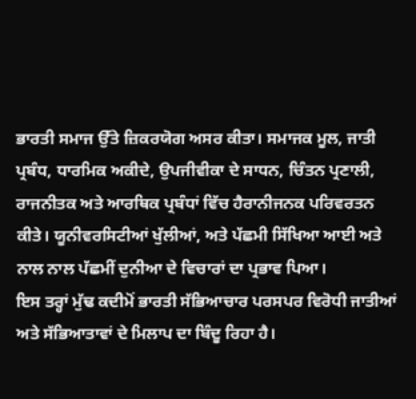ਭਾਰਤੀ ਸਮਾਜ ਉੱਤੇ ਜ਼ਿਕਰਯੋਗ ਅਸਰ ਕੀਤਾ। ਸਮਾਜਕ ਮੂਲ, ਜਾਤੀ ਪ੍ਰਬੰਧ, ਧਾਰਮਿਕ ਅਕੀਦੇ, ਉਪਜੀਵੀਕਾ ਦੇ ਸਾਧਨ, ਚਿੰਤਨ ਪ੍ਰਣਾਲੀ, ਰਾਜਨੀਤਕ ਅਤੇ ਆਰਥਿਕ ਪ੍ਰਬੰਧਾਂ ਵਿੱਚ ਹੈਰਾਨੀਜਨਕ ਪਰਿਵਰਤਨ ਕੀਤੇ। ਯੂਨੀਵਰਸਿਟੀਆਂ ਖੁੱਲੀਆਂ, ਅਤੇ ਪੱਛਮੀ ਸਿੱਖਿਆ ਆਈ ਅਤੇ ਨਾਲ ਨਾਲ ਪੱਛਮੀਂ ਦੁਨੀਆ ਦੇ ਵਿਚਾਰਾਂ ਦਾ ਪ੍ਰਭਾਵ ਪਿਆ।
ਇਸ ਤਰ੍ਹਾਂ ਮੁੱਢ ਕਦੀਮੋਂ ਭਾਰਤੀ ਸੱਭਿਆਚਾਰ ਪਰਸਪਰ ਵਿਰੋਧੀ ਜਾਤੀਆਂ ਅਤੇ ਸੱਭਿਆਤਾਵਾਂ ਦੇ ਮਿਲਾਪ ਦਾ ਬਿੰਦੂ ਰਿਹਾ ਹੈ।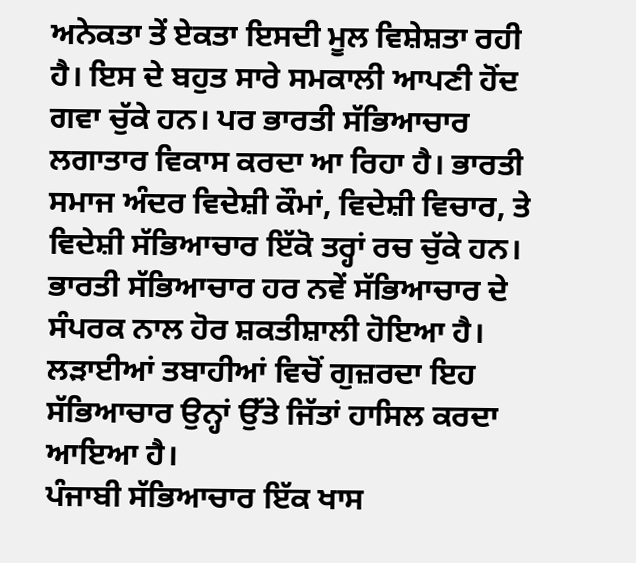ਅਨੇਕਤਾ ਤੇਂ ਏਕਤਾ ਇਸਦੀ ਮੂਲ ਵਿਸ਼ੇਸ਼ਤਾ ਰਹੀ ਹੈ। ਇਸ ਦੇ ਬਹੁਤ ਸਾਰੇ ਸਮਕਾਲੀ ਆਪਣੀ ਹੋਂਦ ਗਵਾ ਚੁੱਕੇ ਹਨ। ਪਰ ਭਾਰਤੀ ਸੱਭਿਆਚਾਰ ਲਗਾਤਾਰ ਵਿਕਾਸ ਕਰਦਾ ਆ ਰਿਹਾ ਹੈ। ਭਾਰਤੀ ਸਮਾਜ ਅੰਦਰ ਵਿਦੇਸ਼ੀ ਕੌਮਾਂ, ਵਿਦੇਸ਼ੀ ਵਿਚਾਰ, ਤੇ ਵਿਦੇਸ਼ੀ ਸੱਭਿਆਚਾਰ ਇੱਕੋ ਤਰ੍ਹਾਂ ਰਚ ਚੁੱਕੇ ਹਨ। ਭਾਰਤੀ ਸੱਭਿਆਚਾਰ ਹਰ ਨਵੇਂ ਸੱਭਿਆਚਾਰ ਦੇ ਸੰਪਰਕ ਨਾਲ ਹੋਰ ਸ਼ਕਤੀਸ਼ਾਲੀ ਹੋਇਆ ਹੈ। ਲੜਾਈਆਂ ਤਬਾਹੀਆਂ ਵਿਚੋਂ ਗੁਜ਼ਰਦਾ ਇਹ ਸੱਭਿਆਚਾਰ ਉਨ੍ਹਾਂ ਉੱਤੇ ਜਿੱਤਾਂ ਹਾਸਿਲ ਕਰਦਾ ਆਇਆ ਹੈ।
ਪੰਜਾਬੀ ਸੱਭਿਆਚਾਰ ਇੱਕ ਖਾਸ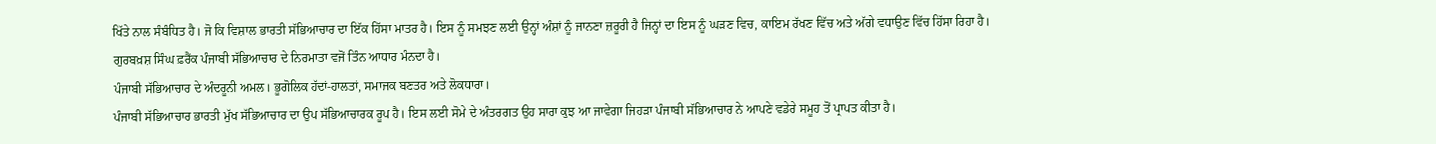ਖਿੱਤੇ ਨਾਲ ਸੰਬੰਧਿਤ ਹੈ। ਜੋ ਕਿ ਵਿਸ਼ਾਲ ਭਾਰਤੀ ਸੱਭਿਆਚਾਰ ਦਾ ਇੱਕ ਹਿੱਸਾ ਮਾਤਰ ਹੈ। ਇਸ ਨੂੰ ਸਮਝਣ ਲਈ ਉਨ੍ਹਾਂ ਅੰਸ਼ਾਂ ਨੂੰ ਜਾਨਣਾ ਜ਼ਰੂਰੀ ਹੈ ਜਿਨ੍ਹਾਂ ਦਾ ਇਸ ਨੂੰ ਘੜਣ ਵਿਚ, ਕਾਇਮ ਰੱਖਣ ਵਿੱਚ ਅਤੇ ਅੱਗੇ ਵਧਾਉਣ ਵਿੱਚ ਹਿੱਸਾ ਰਿਹਾ ਹੈ।
ਗੁਰਬਖ਼ਸ਼ ਸਿੰਘ ਫ਼ਰੈਂਕ ਪੰਜਾਬੀ ਸੱਭਿਆਚਾਰ ਦੇ ਨਿਰਮਾਤਾ ਵਜੋਂ ਤਿੰਨ ਆਧਾਰ ਮੰਨਦਾ ਹੈ।
ਪੰਜਾਬੀ ਸੱਭਿਆਚਾਰ ਦੇ ਅੰਦਰੂਨੀ ਅਮਲ। ਭੂਗੋਲਿਕ ਹੱਦਾਂ-ਹਾਲਤਾਂ, ਸਮਾਜਕ ਬਣਤਰ ਅਤੇ ਲੋਕਧਾਰਾ।
ਪੰਜਾਬੀ ਸੱਭਿਆਚਾਰ ਭਾਰਤੀ ਮੁੱਖ ਸੱਭਿਆਚਾਰ ਦਾ ਉਪ ਸੱਭਿਆਚਾਰਕ ਰੂਪ ਹੈ। ਇਸ ਲਈ ਸੋਮੇ ਦੇ ਅੰਤਰਗਤ ਉਹ ਸਾਰਾ ਕੁਝ ਆ ਜਾਵੇਗਾ ਜਿਹੜਾ ਪੰਜਾਬੀ ਸੱਭਿਆਚਾਰ ਨੇ ਆਪਣੇ ਵਡੇਰੇ ਸਮੂਹ ਤੋਂ ਪ੍ਰਾਪਤ ਕੀਤਾ ਹੈ।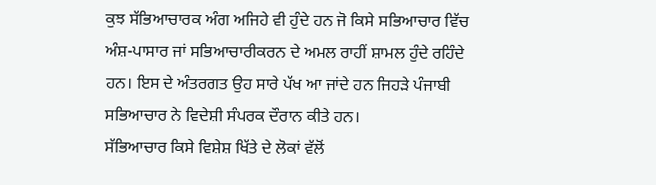ਕੁਝ ਸੱਭਿਆਚਾਰਕ ਅੰਗ ਅਜਿਹੇ ਵੀ ਹੁੰਦੇ ਹਨ ਜੋ ਕਿਸੇ ਸਭਿਆਚਾਰ ਵਿੱਚ ਅੰਸ਼-ਪਾਸਾਰ ਜਾਂ ਸਭਿਆਚਾਰੀਕਰਨ ਦੇ ਅਮਲ ਰਾਹੀਂ ਸ਼ਾਮਲ ਹੁੰਦੇ ਰਹਿੰਦੇ ਹਨ। ਇਸ ਦੇ ਅੰਤਰਗਤ ਉਹ ਸਾਰੇ ਪੱਖ ਆ ਜਾਂਦੇ ਹਨ ਜਿਹੜੇ ਪੰਜਾਬੀ ਸਭਿਆਚਾਰ ਨੇ ਵਿਦੇਸ਼ੀ ਸੰਪਰਕ ਦੌਰਾਨ ਕੀਤੇ ਹਨ।
ਸੱਭਿਆਚਾਰ ਕਿਸੇ ਵਿਸ਼ੇਸ਼ ਖਿੱਤੇ ਦੇ ਲੋਕਾਂ ਵੱਲੋਂ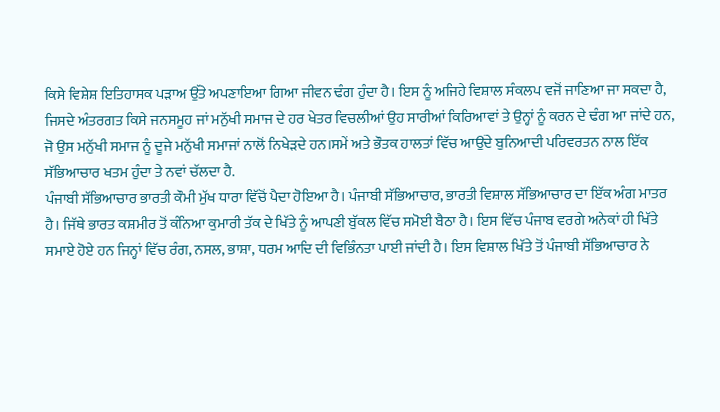ਕਿਸੇ ਵਿਸ਼ੇਸ਼ ਇਤਿਹਾਸਕ ਪੜਾਅ ਉੱਤੇ ਅਪਣਾਇਆ ਗਿਆ ਜੀਵਨ ਢੰਗ ਹੁੰਦਾ ਹੈ। ਇਸ ਨੂੰ ਅਜਿਹੇ ਵਿਸ਼ਾਲ ਸੰਕਲਪ ਵਜੋਂ ਜਾਣਿਆ ਜਾ ਸਕਦਾ ਹੈ, ਜਿਸਦੇ ਅੰਤਰਗਤ ਕਿਸੇ ਜਨਸਮੂਹ ਜਾਂ ਮਨੁੱਖੀ ਸਮਾਜ ਦੇ ਹਰ ਖੇਤਰ ਵਿਚਲੀਆਂ ਉਹ ਸਾਰੀਆਂ ਕਿਰਿਆਵਾਂ ਤੇ ਉਨ੍ਹਾਂ ਨੂੰ ਕਰਨ ਦੇ ਢੰਗ ਆ ਜਾਂਦੇ ਹਨ, ਜੋ ਉਸ ਮਨੁੱਖੀ ਸਮਾਜ ਨੂੰ ਦੂਜੇ ਮਨੁੱਖੀ ਸਮਾਜਾਂ ਨਾਲੋਂ ਨਿਖੇੜਦੇ ਹਨ।ਸਮੇਂ ਅਤੇ ਭੌਤਕ ਹਾਲਤਾਂ ਵਿੱਚ ਆਉਂਦੇ ਬੁਨਿਆਦੀ ਪਰਿਵਰਤਨ ਨਾਲ ਇੱਕ ਸੱਭਿਆਚਾਰ ਖਤਮ ਹੁੰਦਾ ਤੇ ਨਵਾਂ ਚੱਲਦਾ ਹੈ.
ਪੰਜਾਬੀ ਸੱਭਿਆਚਾਰ ਭਾਰਤੀ ਕੌਮੀ ਮੁੱਖ ਧਾਰਾ ਵਿੱਚੋਂ ਪੈਦਾ ਹੋਇਆ ਹੈ। ਪੰਜਾਬੀ ਸੱਭਿਆਚਾਰ, ਭਾਰਤੀ ਵਿਸ਼ਾਲ ਸੱਭਿਆਚਾਰ ਦਾ ਇੱਕ ਅੰਗ ਮਾਤਰ ਹੈ। ਜਿੱਥੇ ਭਾਰਤ ਕਸ਼ਮੀਰ ਤੋਂ ਕੰਨਿਆ ਕੁਮਾਰੀ ਤੱਕ ਦੇ ਖਿੱਤੇ ਨੂੰ ਆਪਣੀ ਬੁੱਕਲ ਵਿੱਚ ਸਮੋਈ ਬੈਠਾ ਹੈ। ਇਸ ਵਿੱਚ ਪੰਜਾਬ ਵਰਗੇ ਅਨੇਕਾਂ ਹੀ ਖਿੱਤੇ ਸਮਾਏ ਹੋਏ ਹਨ ਜਿਨ੍ਹਾਂ ਵਿੱਚ ਰੰਗ, ਨਸਲ, ਭਾਸ਼ਾ, ਧਰਮ ਆਦਿ ਦੀ ਵਿਭਿੰਨਤਾ ਪਾਈ ਜਾਂਦੀ ਹੈ। ਇਸ ਵਿਸ਼ਾਲ ਖਿੱਤੇ ਤੋਂ ਪੰਜਾਬੀ ਸੱਭਿਆਚਾਰ ਨੇ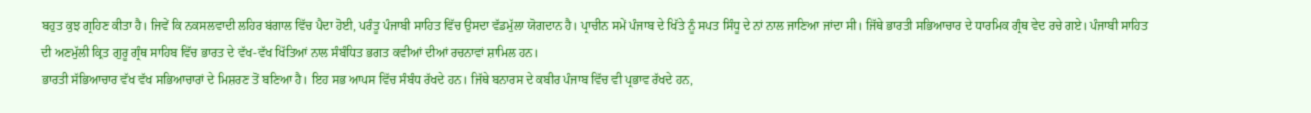ਬਹੁਤ ਕੁਝ ਗ੍ਰਹਿਣ ਕੀਤਾ ਹੈ। ਜਿਵੇਂ ਕਿ ਨਕਸਲਵਾਦੀ ਲਹਿਰ ਬਂਗਾਲ ਵਿੱਚ ਪੈਦਾ ਹੋਈ, ਪਰੰਤੂ ਪੰਜਾਬੀ ਸਾਹਿਤ ਵਿੱਚ ਉਸਦਾ ਵੱਡਮੁੱਲਾ ਯੋਗਦਾਨ ਹੈ। ਪ੍ਰਾਚੀਨ ਸਮੇਂ ਪੰਜਾਬ ਦੇ ਖਿੱਤੇ ਨੂੰ ਸਪਤ ਸਿੰਧੂ ਦੇ ਨਾਂ ਨਾਲ ਜਾਣਿਆ ਜਾਂਦਾ ਸੀ। ਜਿੱਥੇ ਭਾਰਤੀ ਸਭਿਆਚਾਰ ਦੇ ਧਾਰਮਿਕ ਗ੍ਰੰਥ ਵੇਦ ਰਚੇ ਗਏ। ਪੰਜਾਬੀ ਸਾਹਿਤ ਦੀ ਅਣਮੁੱਲੀ ਕ੍ਰਿਤ ਗੁਰੂ ਗ੍ਰੰਥ ਸਾਹਿਬ ਵਿੱਚ ਭਾਰਤ ਦੇ ਵੱਖ-ਵੱਖ ਖਿੱਤਿਆਂ ਨਾਲ ਸੰਬੰਧਿਤ ਭਗਤ ਕਵੀਆਂ ਦੀਆਂ ਰਚਨਾਵਾਂ ਸ਼ਾਮਿਲ ਹਨ।
ਭਾਰਤੀ ਸੱਭਿਆਚਾਰ ਵੱਖ ਵੱਖ ਸਭਿਆਚਾਰਾਂ ਦੇ ਮਿਸ਼ਰਣ ਤੋਂ ਬਣਿਆ ਹੈ। ਇਹ ਸਭ ਆਪਸ ਵਿੱਚ ਸੰਬੰਧ ਰੱਖਦੇ ਹਨ। ਜਿੱਥੇ ਬਨਾਰਸ ਦੇ ਕਬੀਰ ਪੰਜਾਬ ਵਿੱਚ ਵੀ ਪ੍ਰਭਾਵ ਰੱਖਦੇ ਹਨ,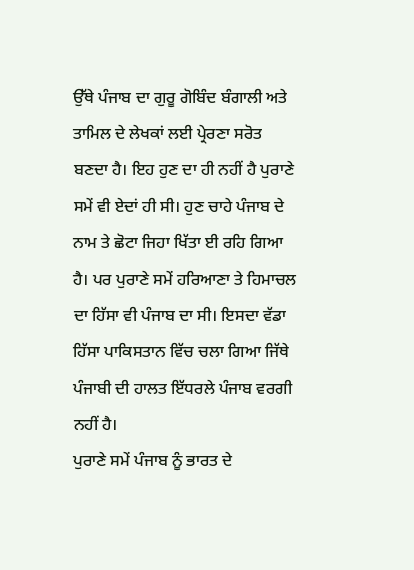ਉੱਥੇ ਪੰਜਾਬ ਦਾ ਗੁਰੂ ਗੋਬਿੰਦ ਬੰਗਾਲੀ ਅਤੇ ਤਾਮਿਲ ਦੇ ਲੇਖਕਾਂ ਲਈ ਪ੍ਰੇਰਣਾ ਸਰੋਤ ਬਣਦਾ ਹੈ। ਇਹ ਹੁਣ ਦਾ ਹੀ ਨਹੀਂ ਹੈ ਪੁਰਾਣੇ ਸਮੇਂ ਵੀ ਏਦਾਂ ਹੀ ਸੀ। ਹੁਣ ਚਾਹੇ ਪੰਜਾਬ ਦੇ ਨਾਮ ਤੇ ਛੋਟਾ ਜਿਹਾ ਖਿੱਤਾ ਈ ਰਹਿ ਗਿਆ ਹੈ। ਪਰ ਪੁਰਾਣੇ ਸਮੇਂ ਹਰਿਆਣਾ ਤੇ ਹਿਮਾਚਲ ਦਾ ਹਿੱਸਾ ਵੀ ਪੰਜਾਬ ਦਾ ਸੀ। ਇਸਦਾ ਵੱਡਾ ਹਿੱਸਾ ਪਾਕਿਸਤਾਨ ਵਿੱਚ ਚਲਾ ਗਿਆ ਜਿੱਥੇ ਪੰਜਾਬੀ ਦੀ ਹਾਲਤ ਇੱਧਰਲੇ ਪੰਜਾਬ ਵਰਗੀ ਨਹੀਂ ਹੈ।
ਪੁਰਾਣੇ ਸਮੇਂ ਪੰਜਾਬ ਨੂੰ ਭਾਰਤ ਦੇ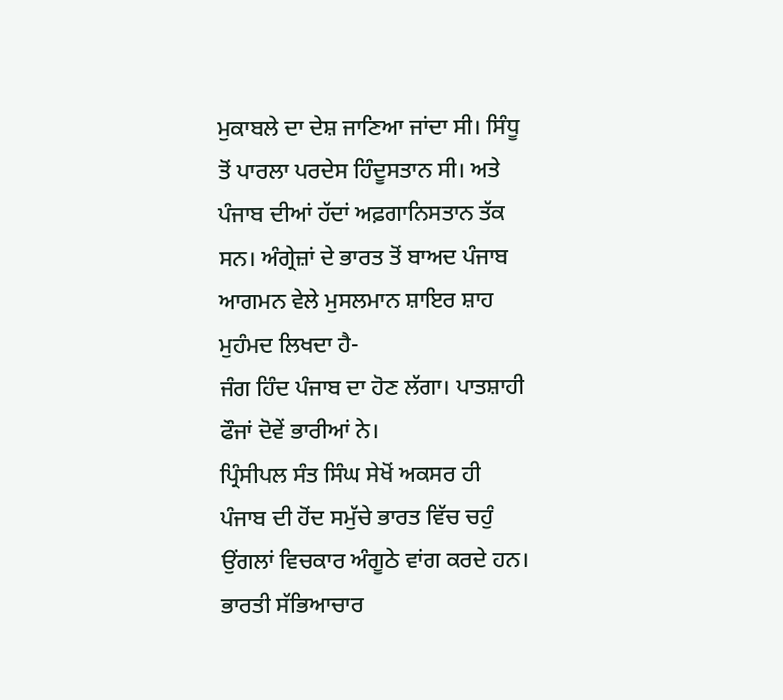ਮੁਕਾਬਲੇ ਦਾ ਦੇਸ਼ ਜਾਣਿਆ ਜਾਂਦਾ ਸੀ। ਸਿੰਧੂ ਤੋਂ ਪਾਰਲਾ ਪਰਦੇਸ ਹਿੰਦੂਸਤਾਨ ਸੀ। ਅਤੇ ਪੰਜਾਬ ਦੀਆਂ ਹੱਦਾਂ ਅਫ਼ਗਾਨਿਸਤਾਨ ਤੱਕ ਸਨ। ਅੰਗ੍ਰੇਜ਼ਾਂ ਦੇ ਭਾਰਤ ਤੋਂ ਬਾਅਦ ਪੰਜਾਬ ਆਗਮਨ ਵੇਲੇ ਮੁਸਲਮਾਨ ਸ਼ਾਇਰ ਸ਼ਾਹ ਮੁਹੰਮਦ ਲਿਖਦਾ ਹੈ-
ਜੰਗ ਹਿੰਦ ਪੰਜਾਬ ਦਾ ਹੋਣ ਲੱਗਾ। ਪਾਤਸ਼ਾਹੀ ਫੌਜਾਂ ਦੋਵੇਂ ਭਾਰੀਆਂ ਨੇ।
ਪ੍ਰਿੰਸੀਪਲ ਸੰਤ ਸਿੰਘ ਸੇਖੋਂ ਅਕਸਰ ਹੀ ਪੰਜਾਬ ਦੀ ਹੋਂਦ ਸਮੁੱਚੇ ਭਾਰਤ ਵਿੱਚ ਚਹੁੰ ਉਂਗਲਾਂ ਵਿਚਕਾਰ ਅੰਗੂਠੇ ਵਾਂਗ ਕਰਦੇ ਹਨ।
ਭਾਰਤੀ ਸੱਭਿਆਚਾਰ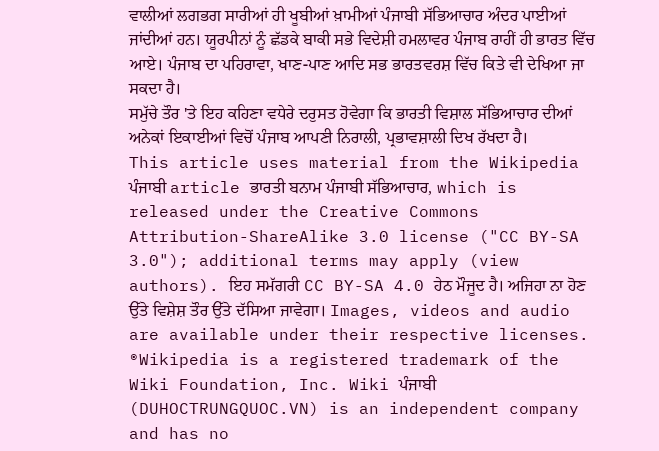ਵਾਲੀਆਂ ਲਗਭਗ ਸਾਰੀਆਂ ਹੀ ਖੂਬੀਆਂ ਖ਼ਾਮੀਆਂ ਪੰਜਾਬੀ ਸੱਭਿਆਚਾਰ ਅੰਦਰ ਪਾਈਆਂ ਜਾਂਦੀਆਂ ਹਨ। ਯੂਰਪੀਨਾਂ ਨੂੰ ਛੱਡਕੇ ਬਾਕੀ ਸਭੇ ਵਿਦੇਸ਼ੀ ਹਮਲਾਵਰ ਪੰਜਾਬ ਰਾਹੀਂ ਹੀ ਭਾਰਤ ਵਿੱਚ ਆਏ। ਪੰਜਾਬ ਦਾ ਪਹਿਰਾਵਾ, ਖਾਣ-ਪਾਣ ਆਦਿ ਸਭ ਭਾਰਤਵਰਸ਼ ਵਿੱਚ ਕਿਤੇ ਵੀ ਦੇਖਿਆ ਜਾ ਸਕਦਾ ਹੈ।
ਸਮੁੱਚੇ ਤੌਰ 'ਤੇ ਇਹ ਕਹਿਣਾ ਵਧੇਰੇ ਦਰੁਸਤ ਹੋਵੇਗਾ ਕਿ ਭਾਰਤੀ ਵਿਸ਼ਾਲ ਸੱਭਿਆਚਾਰ ਦੀਆਂ ਅਨੇਕਾਂ ਇਕਾਈਆਂ ਵਿਚੋਂ ਪੰਜਾਬ ਆਪਣੀ ਨਿਰਾਲੀ, ਪ੍ਰਭਾਵਸ਼ਾਲੀ ਦਿਖ ਰੱਖਦਾ ਹੈ।
This article uses material from the Wikipedia ਪੰਜਾਬੀ article ਭਾਰਤੀ ਬਨਾਮ ਪੰਜਾਬੀ ਸੱਭਿਆਚਾਰ, which is released under the Creative Commons Attribution-ShareAlike 3.0 license ("CC BY-SA 3.0"); additional terms may apply (view authors). ਇਹ ਸਮੱਗਰੀ CC BY-SA 4.0 ਹੇਠ ਮੌਜੂਦ ਹੈ। ਅਜਿਹਾ ਨਾ ਹੋਣ ਉੱਤੇ ਵਿਸ਼ੇਸ਼ ਤੌਰ ਉੱਤੇ ਦੱਸਿਆ ਜਾਵੇਗਾ। Images, videos and audio are available under their respective licenses.
®Wikipedia is a registered trademark of the Wiki Foundation, Inc. Wiki ਪੰਜਾਬੀ (DUHOCTRUNGQUOC.VN) is an independent company and has no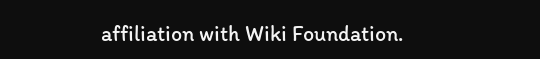affiliation with Wiki Foundation.